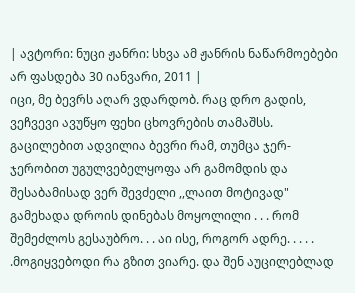| ავტორი: ნუცი ჟანრი: სხვა ამ ჟანრის ნაწარმოებები არ ფასდება 30 იანვარი, 2011 |
იცი, მე ბევრს აღარ ვდარდობ. რაც დრო გადის, ვეჩვევი ავუწყო ფეხი ცხოვრების თამაშსს. გაცილებით ადვილია ბევრი რამ, თუმცა ჯერ-ჯერობით უგულვებელყოფა არ გამომდის და შესაბამისად ვერ შევძელი ,,ლაით მოტივად" გამეხადა დროის დინებას მოყოლილი . . . რომ შემეძლოს გესაუბრო. . . აი ისე, როგორ ადრე. . . . . .მოგიყვებოდი რა გზით ვიარე. და შენ აუცილებლად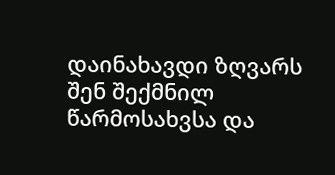დაინახავდი ზღვარს შენ შექმნილ წარმოსახვსა და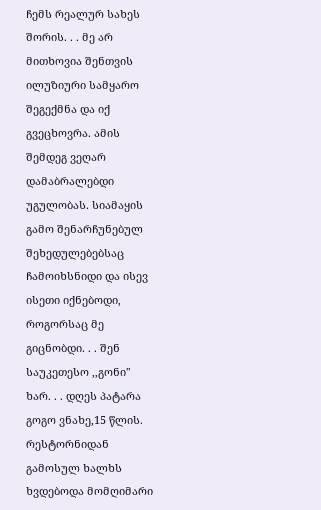ჩემს რეალურ სახეს შორის. . . მე არ მითხოვია შენთვის ილუზიური სამყარო შეგექმნა და იქ გვეცხოვრა. ამის შემდეგ ვეღარ დამაბრალებდი უგულობას. სიამაყის გამო შენარჩუნებულ შეხედულებებსაც ჩამოიხსნიდი და ისევ ისეთი იქნებოდი, როგორსაც მე გიცნობდი. . . შენ საუკეთესო ,,გონი" ხარ. . . დღეს პატარა გოგო ვნახე,15 წლის. რესტორნიდან გამოსულ ხალხს ხვდებოდა მომღიმარი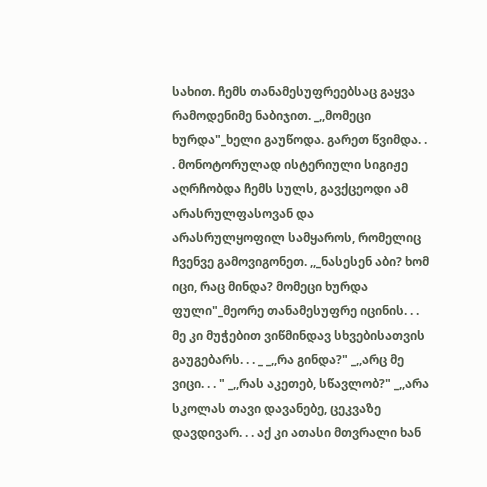სახით. ჩემს თანამესუფრეებსაც გაყვა რამოდენიმე ნაბიჯით. _,,მომეცი ხურდა"_ხელი გაუწოდა. გარეთ წვიმდა. . . მონოტორულად ისტერიული სიგიჟე აღრჩობდა ჩემს სულს, გავქცეოდი ამ არასრულფასოვან და არასრულყოფილ სამყაროს, რომელიც ჩვენვე გამოვიგონეთ. ,,_ნასესენ აბი? ხომ იცი, რაც მინდა? მომეცი ხურდა ფული"_მეორე თანამესუფრე იცინის. . . მე კი მუჭებით ვიწმინდავ სხვებისათვის გაუგებარს. . . _ _,,რა გინდა?" _,,არც მე ვიცი. . . " _,,რას აკეთებ, სწავლობ?" _,,არა სკოლას თავი დავანებე, ცეკვაზე დავდივარ. . . აქ კი ათასი მთვრალი ხან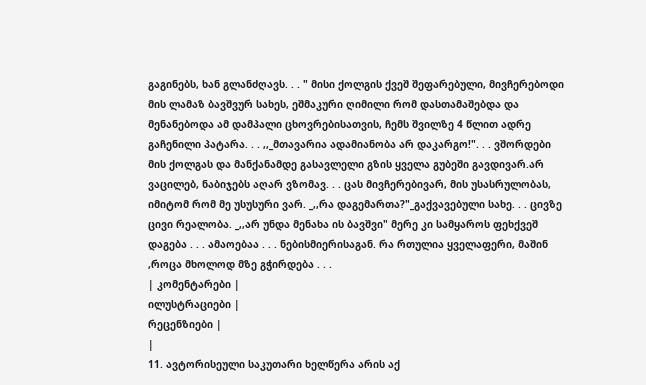გაგინებს, ხან გლანძღავს. . . " მისი ქოლგის ქვეშ შეფარებული, მივჩერებოდი მის ლამაზ ბავშვურ სახეს, ეშმაკური ღიმილი რომ დასთამაშებდა და მენანებოდა ამ დამპალი ცხოვრებისათვის, ჩემს შვილზე 4 წლით ადრე გაჩენილი პატარა. . . ,,_მთავარია ადამიანობა არ დაკარგო!". . . ვშორდები მის ქოლგას და მანქანამდე გასავლელი გზის ყველა გუბეში გავდივარ.არ ვაცილებ, ნაბიჯებს აღარ ვზომავ. . . ცას მივჩერებივარ, მის უსასრულობას, იმიტომ რომ მე უსუსური ვარ. _,,რა დაგემართა?"_გაქვავებული სახე. . . ცივზე ცივი რეალობა. _,,არ უნდა მენახა ის ბავშვი" მერე კი სამყაროს ფეხქვეშ დაგება . . . ამაოებაა . . . ნებისმიერისაგან. რა რთულია ყველაფერი, მაშინ ,როცა მხოლოდ მზე გჭირდება . . .
| კომენტარები |
ილუსტრაციები |
რეცენზიები |
|
11. ავტორისეული საკუთარი ხელწერა არის აქ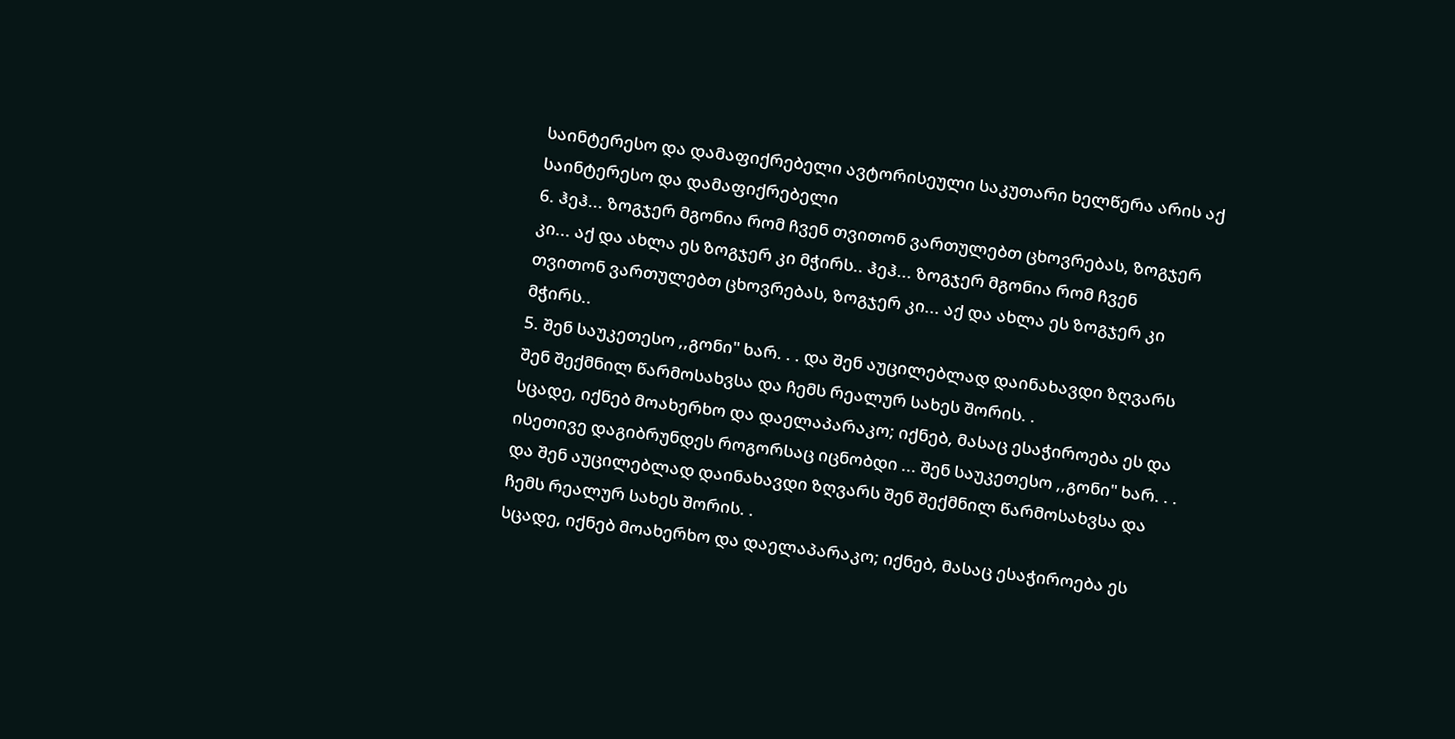საინტერესო და დამაფიქრებელი ავტორისეული საკუთარი ხელწერა არის აქ საინტერესო და დამაფიქრებელი
6. ჰეჰ... ზოგჯერ მგონია რომ ჩვენ თვითონ ვართულებთ ცხოვრებას, ზოგჯერ კი... აქ და ახლა ეს ზოგჯერ კი მჭირს.. ჰეჰ... ზოგჯერ მგონია რომ ჩვენ თვითონ ვართულებთ ცხოვრებას, ზოგჯერ კი... აქ და ახლა ეს ზოგჯერ კი მჭირს..
5. შენ საუკეთესო ,,გონი" ხარ. . . და შენ აუცილებლად დაინახავდი ზღვარს შენ შექმნილ წარმოსახვსა და ჩემს რეალურ სახეს შორის. .
სცადე, იქნებ მოახერხო და დაელაპარაკო; იქნებ, მასაც ესაჭიროება ეს და ისეთივე დაგიბრუნდეს როგორსაც იცნობდი ... შენ საუკეთესო ,,გონი" ხარ. . . და შენ აუცილებლად დაინახავდი ზღვარს შენ შექმნილ წარმოსახვსა და ჩემს რეალურ სახეს შორის. .
სცადე, იქნებ მოახერხო და დაელაპარაკო; იქნებ, მასაც ესაჭიროება ეს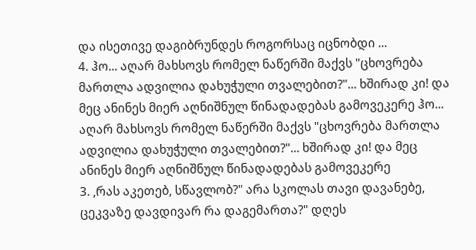და ისეთივე დაგიბრუნდეს როგორსაც იცნობდი ...
4. ჰო... აღარ მახსოვს რომელ ნაწერში მაქვს "ცხოვრება მართლა ადვილია დახუჭული თვალებით?"... ხშირად კი! და მეც ანინეს მიერ აღნიშნულ წინადადებას გამოვეკერე ჰო... აღარ მახსოვს რომელ ნაწერში მაქვს "ცხოვრება მართლა ადვილია დახუჭული თვალებით?"... ხშირად კი! და მეც ანინეს მიერ აღნიშნულ წინადადებას გამოვეკერე
3. ,რას აკეთებ, სწავლობ?" არა სკოლას თავი დავანებე, ცეკვაზე დავდივარ რა დაგემართა?" დღეს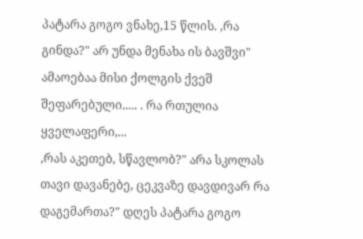პატარა გოგო ვნახე,15 წლის. ,რა გინდა?" არ უნდა მენახა ის ბავშვი" ამაოებაა მისი ქოლგის ქვეშ შეფარებული..... . რა რთულია ყველაფერი,...
,რას აკეთებ, სწავლობ?" არა სკოლას თავი დავანებე, ცეკვაზე დავდივარ რა დაგემართა?" დღეს პატარა გოგო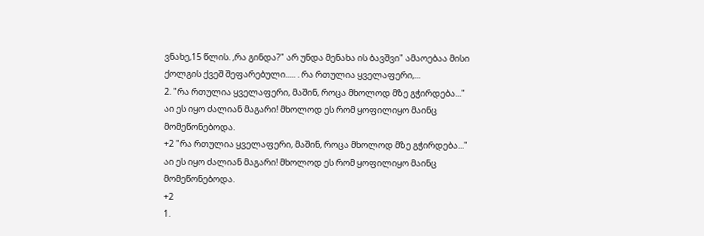ვნახე,15 წლის. ,რა გინდა?" არ უნდა მენახა ის ბავშვი" ამაოებაა მისი ქოლგის ქვეშ შეფარებული..... . რა რთულია ყველაფერი,...
2. "რა რთულია ყველაფერი, მაშინ, როცა მხოლოდ მზე გჭირდება..."
აი ეს იყო ძალიან მაგარი! მხოლოდ ეს რომ ყოფილიყო მაინც მომეწონებოდა.
+2 "რა რთულია ყველაფერი, მაშინ, როცა მხოლოდ მზე გჭირდება..."
აი ეს იყო ძალიან მაგარი! მხოლოდ ეს რომ ყოფილიყო მაინც მომეწონებოდა.
+2
1.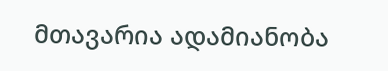მთავარია ადამიანობა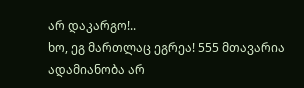არ დაკარგო!..
ხო, ეგ მართლაც ეგრეა! 555 მთავარია ადამიანობა არ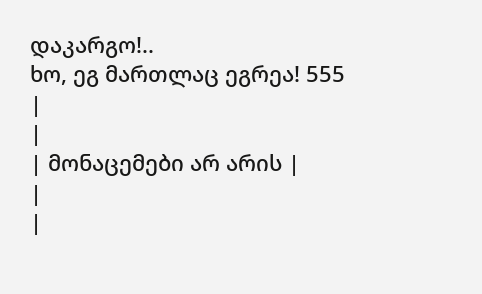დაკარგო!..
ხო, ეგ მართლაც ეგრეა! 555
|
|
| მონაცემები არ არის |
|
|